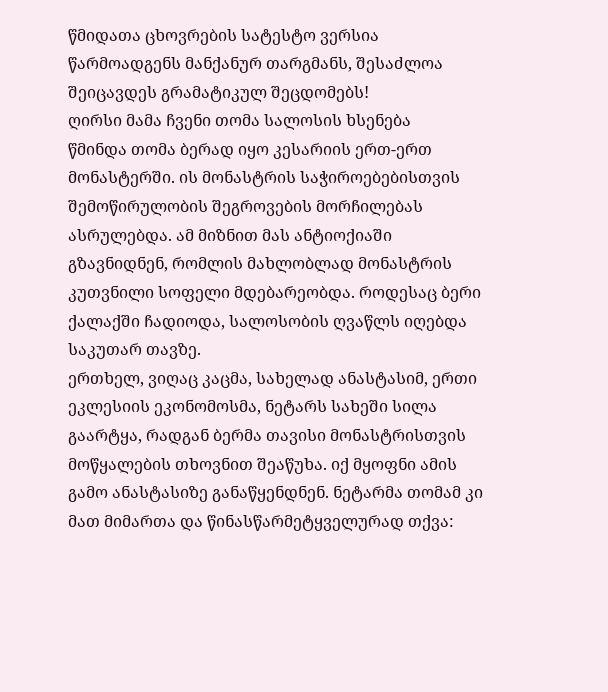წმიდათა ცხოვრების სატესტო ვერსია წარმოადგენს მანქანურ თარგმანს, შესაძლოა შეიცავდეს გრამატიკულ შეცდომებს!
ღირსი მამა ჩვენი თომა სალოსის ხსენება
წმინდა თომა ბერად იყო კესარიის ერთ-ერთ მონასტერში. ის მონასტრის საჭიროებებისთვის შემოწირულობის შეგროვების მორჩილებას ასრულებდა. ამ მიზნით მას ანტიოქიაში გზავნიდნენ, რომლის მახლობლად მონასტრის კუთვნილი სოფელი მდებარეობდა. როდესაც ბერი ქალაქში ჩადიოდა, სალოსობის ღვაწლს იღებდა საკუთარ თავზე.
ერთხელ, ვიღაც კაცმა, სახელად ანასტასიმ, ერთი ეკლესიის ეკონომოსმა, ნეტარს სახეში სილა გაარტყა, რადგან ბერმა თავისი მონასტრისთვის მოწყალების თხოვნით შეაწუხა. იქ მყოფნი ამის გამო ანასტასიზე განაწყენდნენ. ნეტარმა თომამ კი მათ მიმართა და წინასწარმეტყველურად თქვა: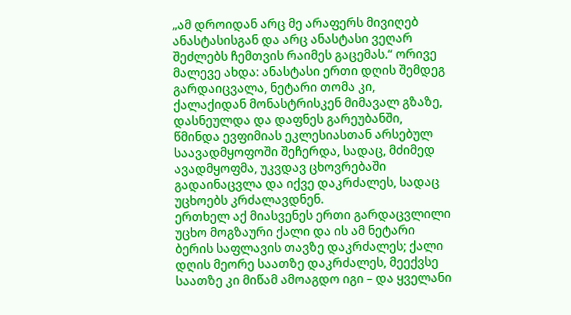„ამ დროიდან არც მე არაფერს მივიღებ ანასტასისგან და არც ანასტასი ვეღარ შეძლებს ჩემთვის რაიმეს გაცემას.“ ორივე მალევე ახდა: ანასტასი ერთი დღის შემდეგ გარდაიცვალა, ნეტარი თომა კი, ქალაქიდან მონასტრისკენ მიმავალ გზაზე, დასნეულდა და დაფნეს გარეუბანში, წმინდა ევფიმიას ეკლესიასთან არსებულ საავადმყოფოში შეჩერდა, სადაც, მძიმედ ავადმყოფმა, უკვდავ ცხოვრებაში გადაინაცვლა და იქვე დაკრძალეს, სადაც უცხოებს კრძალავდნენ.
ერთხელ აქ მიასვენეს ერთი გარდაცვლილი უცხო მოგზაური ქალი და ის ამ ნეტარი ბერის საფლავის თავზე დაკრძალეს; ქალი დღის მეორე საათზე დაკრძალეს, მეექვსე საათზე კი მიწამ ამოაგდო იგი – და ყველანი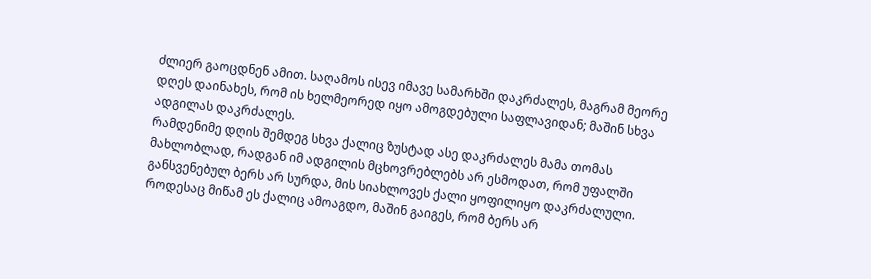ძლიერ გაოცდნენ ამით. საღამოს ისევ იმავე სამარხში დაკრძალეს, მაგრამ მეორე დღეს დაინახეს, რომ ის ხელმეორედ იყო ამოგდებული საფლავიდან; მაშინ სხვა ადგილას დაკრძალეს.
რამდენიმე დღის შემდეგ სხვა ქალიც ზუსტად ასე დაკრძალეს მამა თომას მახლობლად, რადგან იმ ადგილის მცხოვრებლებს არ ესმოდათ, რომ უფალში განსვენებულ ბერს არ სურდა, მის სიახლოვეს ქალი ყოფილიყო დაკრძალული. როდესაც მიწამ ეს ქალიც ამოაგდო, მაშინ გაიგეს, რომ ბერს არ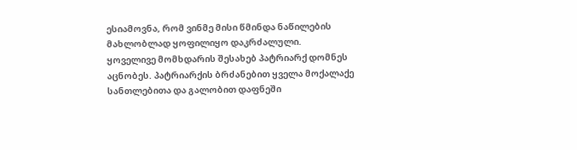ესიამოვნა, რომ ვინმე მისი წმინდა ნაწილების მახლობლად ყოფილიყო დაკრძალული.
ყოველივე მომხდარის შესახებ პატრიარქ დომნეს აცნობეს. პატრიარქის ბრძანებით ყველა მოქალაქე სანთლებითა და გალობით დაფნეში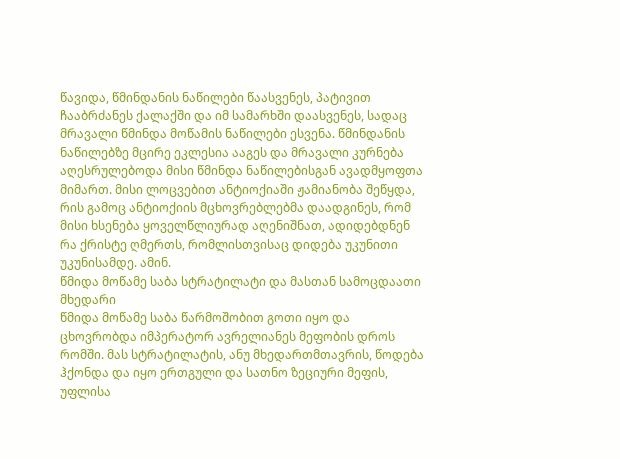წავიდა, წმინდანის ნაწილები წაასვენეს, პატივით ჩააბრძანეს ქალაქში და იმ სამარხში დაასვენეს, სადაც მრავალი წმინდა მოწამის ნაწილები ესვენა. წმინდანის ნაწილებზე მცირე ეკლესია ააგეს და მრავალი კურნება აღესრულებოდა მისი წმინდა ნაწილებისგან ავადმყოფთა მიმართ. მისი ლოცვებით ანტიოქიაში ჟამიანობა შეწყდა, რის გამოც ანტიოქიის მცხოვრებლებმა დაადგინეს, რომ მისი ხსენება ყოველწლიურად აღენიშნათ, ადიდებდნენ რა ქრისტე ღმერთს, რომლისთვისაც დიდება უკუნითი უკუნისამდე. ამინ.
წმიდა მოწამე საბა სტრატილატი და მასთან სამოცდაათი მხედარი
წმიდა მოწამე საბა წარმოშობით გოთი იყო და ცხოვრობდა იმპერატორ ავრელიანეს მეფობის დროს რომში. მას სტრატილატის, ანუ მხედართმთავრის, წოდება ჰქონდა და იყო ერთგული და სათნო ზეციური მეფის, უფლისა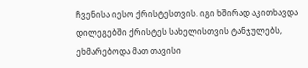ჩვენისა იესო ქრისტესთვის. იგი ხშირად აკითხავდა დილეგებში ქრისტეს სახელისთვის ტანჯულებს, ეხმარებოდა მათ თავისი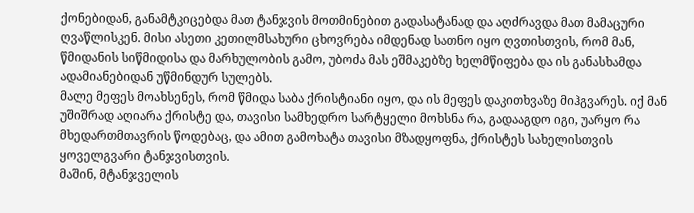ქონებიდან, განამტკიცებდა მათ ტანჯვის მოთმინებით გადასატანად და აღძრავდა მათ მამაცური ღვაწლისკენ. მისი ასეთი კეთილმსახური ცხოვრება იმდენად სათნო იყო ღვთისთვის, რომ მან, წმიდანის სიწმიდისა და მარხულობის გამო, უბოძა მას ეშმაკებზე ხელმწიფება და ის განასხამდა ადამიანებიდან უწმინდურ სულებს.
მალე მეფეს მოახსენეს, რომ წმიდა საბა ქრისტიანი იყო, და ის მეფეს დაკითხვაზე მიჰგვარეს. იქ მან უშიშრად აღიარა ქრისტე და, თავისი სამხედრო სარტყელი მოხსნა რა, გადააგდო იგი, უარყო რა მხედართმთავრის წოდებაც, და ამით გამოხატა თავისი მზადყოფნა, ქრისტეს სახელისთვის ყოველგვარი ტანჯვისთვის.
მაშინ, მტანჯველის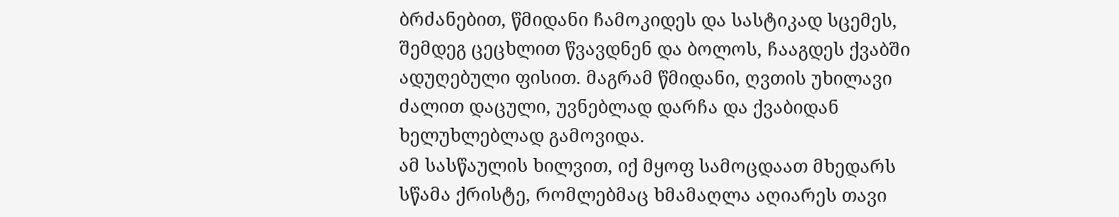ბრძანებით, წმიდანი ჩამოკიდეს და სასტიკად სცემეს, შემდეგ ცეცხლით წვავდნენ და ბოლოს, ჩააგდეს ქვაბში ადუღებული ფისით. მაგრამ წმიდანი, ღვთის უხილავი ძალით დაცული, უვნებლად დარჩა და ქვაბიდან ხელუხლებლად გამოვიდა.
ამ სასწაულის ხილვით, იქ მყოფ სამოცდაათ მხედარს სწამა ქრისტე, რომლებმაც ხმამაღლა აღიარეს თავი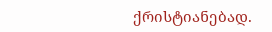ქრისტიანებად.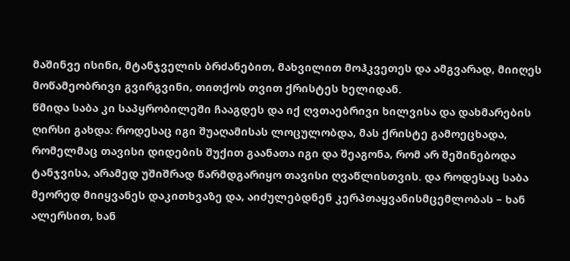მაშინვე ისინი, მტანჯველის ბრძანებით, მახვილით მოჰკვეთეს და ამგვარად, მიიღეს მოწამეობრივი გვირგვინი, თითქოს თვით ქრისტეს ხელიდან.
წმიდა საბა კი საპყრობილეში ჩააგდეს და იქ ღვთაებრივი ხილვისა და დახმარების ღირსი გახდა: როდესაც იგი შუაღამისას ლოცულობდა, მას ქრისტე გამოეცხადა, რომელმაც თავისი დიდების შუქით გაანათა იგი და შეაგონა, რომ არ შეშინებოდა ტანჯვისა, არამედ უშიშრად წარმდგარიყო თავისი ღვაწლისთვის. და როდესაც საბა მეორედ მიიყვანეს დაკითხვაზე და, აიძულებდნენ კერპთაყვანისმცემლობას – ხან ალერსით, ხან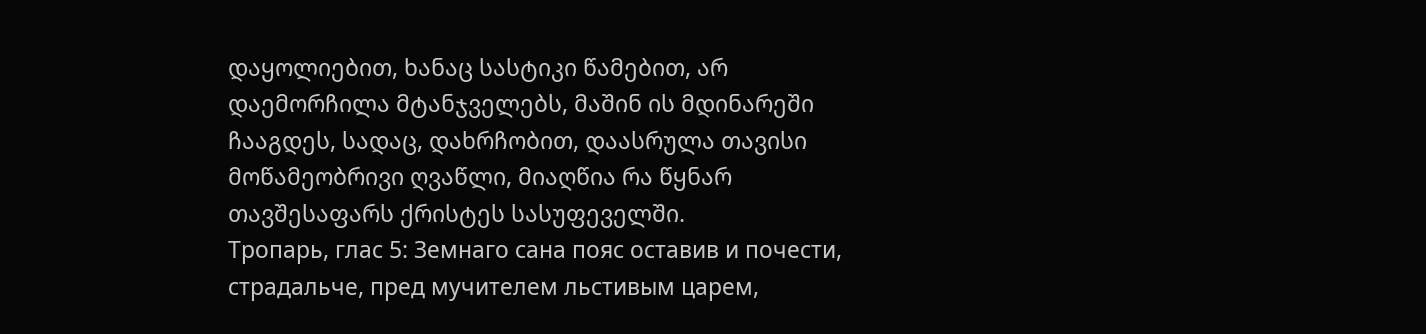დაყოლიებით, ხანაც სასტიკი წამებით, არ დაემორჩილა მტანჯველებს, მაშინ ის მდინარეში ჩააგდეს, სადაც, დახრჩობით, დაასრულა თავისი მოწამეობრივი ღვაწლი, მიაღწია რა წყნარ თავშესაფარს ქრისტეს სასუფეველში.
Тропарь, глас 5: Земнаго сана пояс оставив и почести, страдальче, пред мучителем льстивым царем,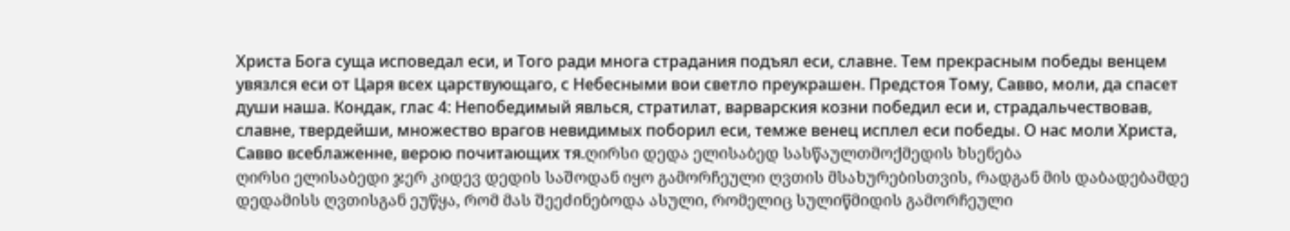Христа Бога суща исповедал еси, и Того ради многа страдания подъял еси, славне. Тем прекрасным победы венцем увязлся еси от Царя всех царствующаго, с Небесными вои светло преукрашен. Предстоя Тому, Савво, моли, да спасет души наша. Кондак, глас 4: Непобедимый явлься, стратилат, варварския козни победил еси и, страдальчествовав, славне, твердейши, множество врагов невидимых поборил еси, темже венец исплел еси победы. О нас моли Христа, Савво всеблаженне, верою почитающих тя.ღირსი დედა ელისაბედ სასწაულთმოქმედის ხსენება
ღირსი ელისაბედი ჯერ კიდევ დედის საშოდან იყო გამორჩეული ღვთის მსახურებისთვის, რადგან მის დაბადებამდე დედამისს ღვთისგან ეუწყა, რომ მას შეეძინებოდა ასული, რომელიც სულიწმიდის გამორჩეული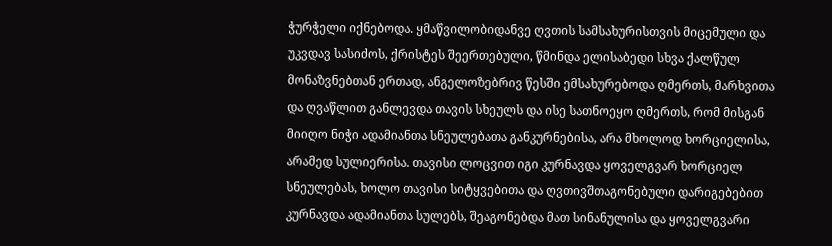ჭურჭელი იქნებოდა. ყმაწვილობიდანვე ღვთის სამსახურისთვის მიცემული და უკვდავ სასიძოს, ქრისტეს შეერთებული, წმინდა ელისაბედი სხვა ქალწულ მონაზვნებთან ერთად, ანგელოზებრივ წესში ემსახურებოდა ღმერთს, მარხვითა და ღვაწლით განლევდა თავის სხეულს და ისე სათნოეყო ღმერთს, რომ მისგან მიიღო ნიჭი ადამიანთა სნეულებათა განკურნებისა, არა მხოლოდ ხორციელისა, არამედ სულიერისა. თავისი ლოცვით იგი კურნავდა ყოველგვარ ხორციელ სნეულებას, ხოლო თავისი სიტყვებითა და ღვთივშთაგონებული დარიგებებით კურნავდა ადამიანთა სულებს, შეაგონებდა მათ სინანულისა და ყოველგვარი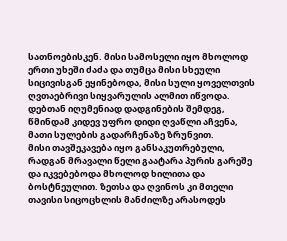სათნოებისკენ. მისი სამოსელი იყო მხოლოდ ერთი უხეში ძაძა და თუმცა მისი სხეული სიცივისგან ეყინებოდა, მისი სული ყოველთვის ღვთაებრივი სიყვარულის ალმით იწვოდა.
დებთან იღუმენიად დადგინების შემდეგ, წმინდამ კიდევ უფრო დიდი ღვაწლი აჩვენა, მათი სულების გადარჩენაზე ზრუნვით.
მისი თავშეკავება იყო განსაკუთრებული, რადგან მრავალი წელი გაატარა პურის გარეშე და იკვებებოდა მხოლოდ ხილითა და ბოსტნეულით. ზეთსა და ღვინოს კი მთელი თავისი სიცოცხლის მანძილზე არასოდეს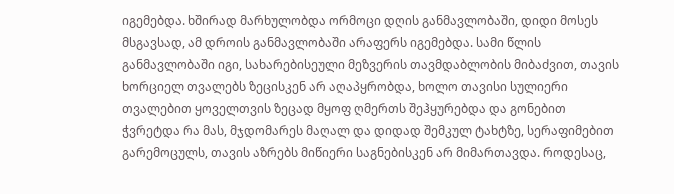იგემებდა. ხშირად მარხულობდა ორმოცი დღის განმავლობაში, დიდი მოსეს მსგავსად, ამ დროის განმავლობაში არაფერს იგემებდა. სამი წლის განმავლობაში იგი, სახარებისეული მეზვერის თავმდაბლობის მიბაძვით, თავის ხორციელ თვალებს ზეცისკენ არ აღაპყრობდა, ხოლო თავისი სულიერი თვალებით ყოველთვის ზეცად მყოფ ღმერთს შეჰყურებდა და გონებით ჭვრეტდა რა მას, მჯდომარეს მაღალ და დიდად შემკულ ტახტზე, სერაფიმებით გარემოცულს, თავის აზრებს მიწიერი საგნებისკენ არ მიმართავდა. როდესაც,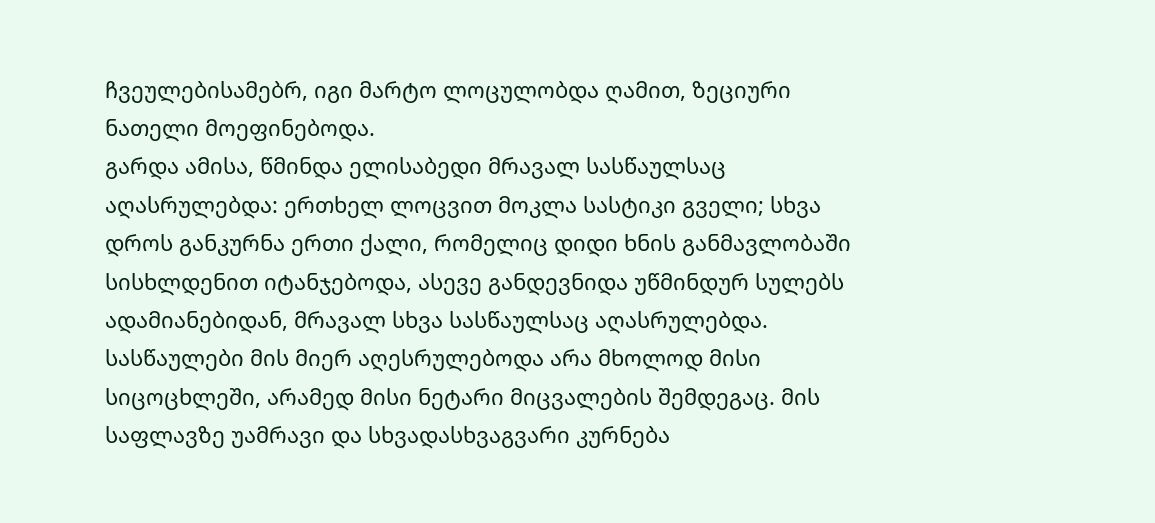ჩვეულებისამებრ, იგი მარტო ლოცულობდა ღამით, ზეციური ნათელი მოეფინებოდა.
გარდა ამისა, წმინდა ელისაბედი მრავალ სასწაულსაც აღასრულებდა: ერთხელ ლოცვით მოკლა სასტიკი გველი; სხვა დროს განკურნა ერთი ქალი, რომელიც დიდი ხნის განმავლობაში სისხლდენით იტანჯებოდა, ასევე განდევნიდა უწმინდურ სულებს ადამიანებიდან, მრავალ სხვა სასწაულსაც აღასრულებდა. სასწაულები მის მიერ აღესრულებოდა არა მხოლოდ მისი სიცოცხლეში, არამედ მისი ნეტარი მიცვალების შემდეგაც. მის საფლავზე უამრავი და სხვადასხვაგვარი კურნება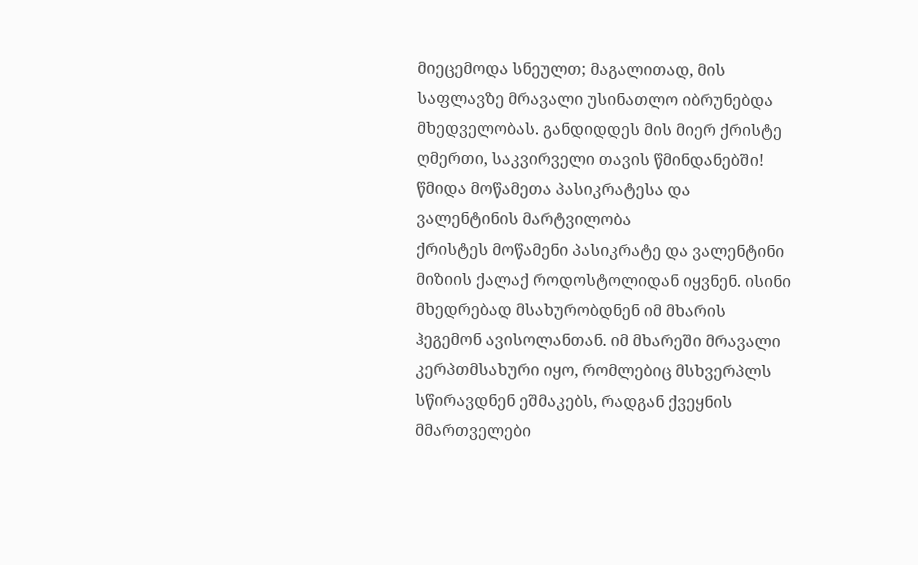მიეცემოდა სნეულთ; მაგალითად, მის საფლავზე მრავალი უსინათლო იბრუნებდა მხედველობას. განდიდდეს მის მიერ ქრისტე ღმერთი, საკვირველი თავის წმინდანებში!
წმიდა მოწამეთა პასიკრატესა და ვალენტინის მარტვილობა
ქრისტეს მოწამენი პასიკრატე და ვალენტინი მიზიის ქალაქ როდოსტოლიდან იყვნენ. ისინი მხედრებად მსახურობდნენ იმ მხარის ჰეგემონ ავისოლანთან. იმ მხარეში მრავალი კერპთმსახური იყო, რომლებიც მსხვერპლს სწირავდნენ ეშმაკებს, რადგან ქვეყნის მმართველები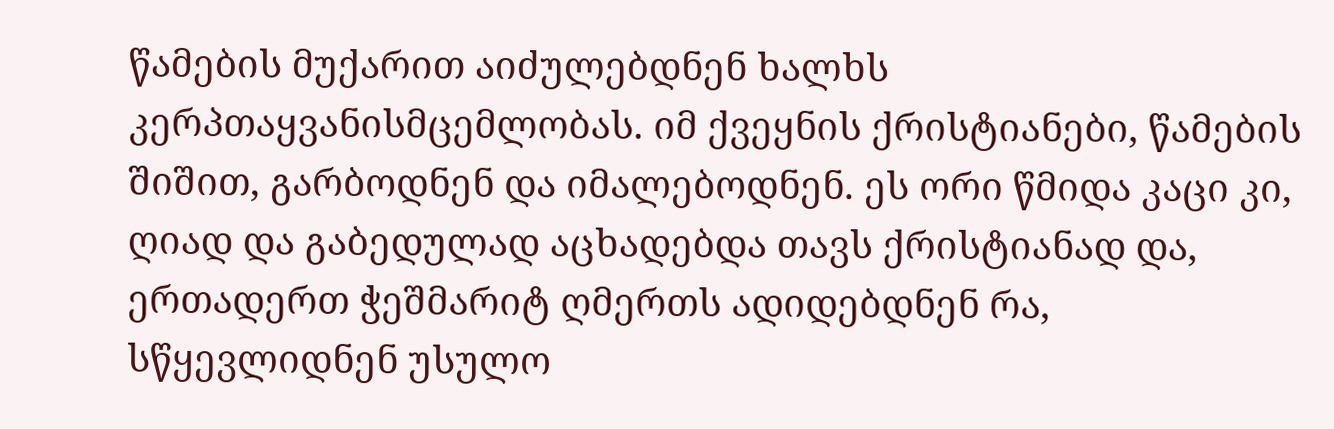წამების მუქარით აიძულებდნენ ხალხს კერპთაყვანისმცემლობას. იმ ქვეყნის ქრისტიანები, წამების შიშით, გარბოდნენ და იმალებოდნენ. ეს ორი წმიდა კაცი კი, ღიად და გაბედულად აცხადებდა თავს ქრისტიანად და, ერთადერთ ჭეშმარიტ ღმერთს ადიდებდნენ რა, სწყევლიდნენ უსულო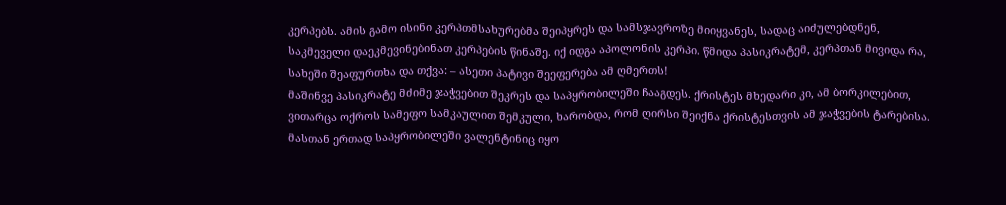კერპებს. ამის გამო ისინი კერპთმსახურებმა შეიპყრეს და სამსჯავროზე მიიყვანეს, სადაც აიძულებდნენ, საკმეველი დაეკმევინებინათ კერპების წინაშე. იქ იდგა აპოლონის კერპი. წმიდა პასიკრატემ, კერპთან მივიდა რა, სახეში შეაფურთხა და თქვა: – ასეთი პატივი შეეფერება ამ ღმერთს!
მაშინვე პასიკრატე მძიმე ჯაჭვებით შეკრეს და საპყრობილეში ჩააგდეს. ქრისტეს მხედარი კი, ამ ბორკილებით, ვითარცა ოქროს სამეფო სამკაულით შემკული, ხარობდა, რომ ღირსი შეიქნა ქრისტესთვის ამ ჯაჭვების ტარებისა. მასთან ერთად საპყრობილეში ვალენტინიც იყო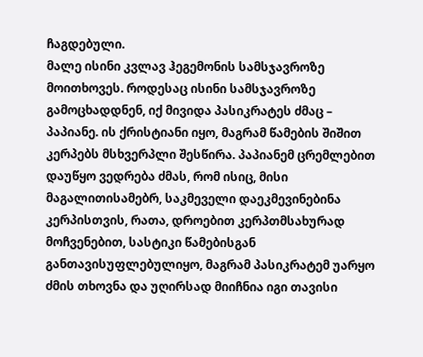ჩაგდებული.
მალე ისინი კვლავ ჰეგემონის სამსჯავროზე მოითხოვეს. როდესაც ისინი სამსჯავროზე გამოცხადდნენ, იქ მივიდა პასიკრატეს ძმაც – პაპიანე. ის ქრისტიანი იყო, მაგრამ წამების შიშით კერპებს მსხვერპლი შესწირა. პაპიანემ ცრემლებით დაუწყო ვედრება ძმას, რომ ისიც, მისი მაგალითისამებრ, საკმეველი დაეკმევინებინა კერპისთვის, რათა, დროებით კერპთმსახურად მოჩვენებით, სასტიკი წამებისგან განთავისუფლებულიყო, მაგრამ პასიკრატემ უარყო ძმის თხოვნა და უღირსად მიიჩნია იგი თავისი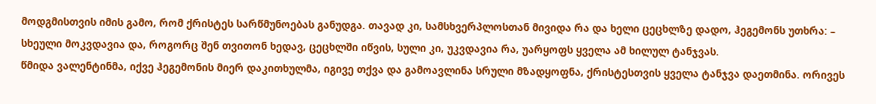მოდგმისთვის იმის გამო, რომ ქრისტეს სარწმუნოებას განუდგა. თავად კი, სამსხვერპლოსთან მივიდა რა და ხელი ცეცხლზე დადო, ჰეგემონს უთხრა: – სხეული მოკვდავია და, როგორც შენ თვითონ ხედავ, ცეცხლში იწვის, სული კი, უკვდავია რა, უარყოფს ყველა ამ ხილულ ტანჯვას.
წმიდა ვალენტინმა, იქვე ჰეგემონის მიერ დაკითხულმა, იგივე თქვა და გამოავლინა სრული მზადყოფნა, ქრისტესთვის ყველა ტანჯვა დაეთმინა. ორივეს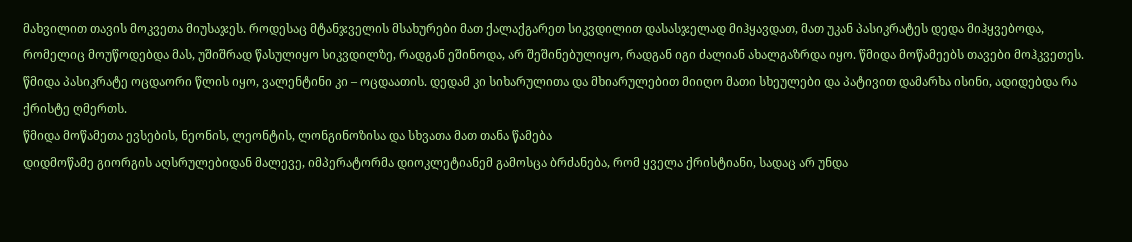მახვილით თავის მოკვეთა მიუსაჯეს. როდესაც მტანჯველის მსახურები მათ ქალაქგარეთ სიკვდილით დასასჯელად მიჰყავდათ, მათ უკან პასიკრატეს დედა მიჰყვებოდა, რომელიც მოუწოდებდა მას, უშიშრად წასულიყო სიკვდილზე, რადგან ეშინოდა, არ შეშინებულიყო, რადგან იგი ძალიან ახალგაზრდა იყო. წმიდა მოწამეებს თავები მოჰკვეთეს. წმიდა პასიკრატე ოცდაორი წლის იყო, ვალენტინი კი – ოცდაათის. დედამ კი სიხარულითა და მხიარულებით მიიღო მათი სხეულები და პატივით დამარხა ისინი, ადიდებდა რა ქრისტე ღმერთს.
წმიდა მოწამეთა ევსების, ნეონის, ლეონტის, ლონგინოზისა და სხვათა მათ თანა წამება
დიდმოწამე გიორგის აღსრულებიდან მალევე, იმპერატორმა დიოკლეტიანემ გამოსცა ბრძანება, რომ ყველა ქრისტიანი, სადაც არ უნდა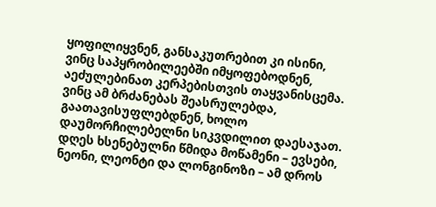ყოფილიყვნენ, განსაკუთრებით კი ისინი, ვინც საპყრობილეებში იმყოფებოდნენ, აეძულებინათ კერპებისთვის თაყვანისცემა. ვინც ამ ბრძანებას შეასრულებდა, გაათავისუფლებდნენ, ხოლო დაუმორჩილებელნი სიკვდილით დაესაჯათ.
დღეს ხსენებულნი წმიდა მოწამენი – ევსები, ნეონი, ლეონტი და ლონგინოზი – ამ დროს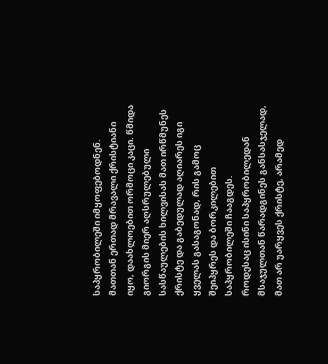საპყრობილეში იმყოფებოდნენ. მათთან ერთად მრავალი ქრისტიანი იყო, დაახლოებით ორმოცი კაცი. წმიდა გიორგის მიერ აღსრულებული სასწაულების ხილვისას მათ ირწმუნეს ქრისტე და გაბედულად აღიარეს იგი ყველას გასაგონად, რის გამოც შეიპყრეს და ბორკილებით საპყრობილეში ჩააგდეს.
როდესაც ისინი საპყრობილედან მსაჯულთან წარადგინეს განსასჯელად, მათ არ უარყვეს ქრისტე, არამედ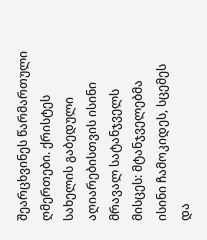შეარცხვინეს წარმართული ღმერთები. ქრისტეს სახელის გაბედული აღიარებისთვის ისინი მრავალ სატანჯველს მისცეს: მტანჯველებმა ისინი ჩამოკიდეს, სცემეს და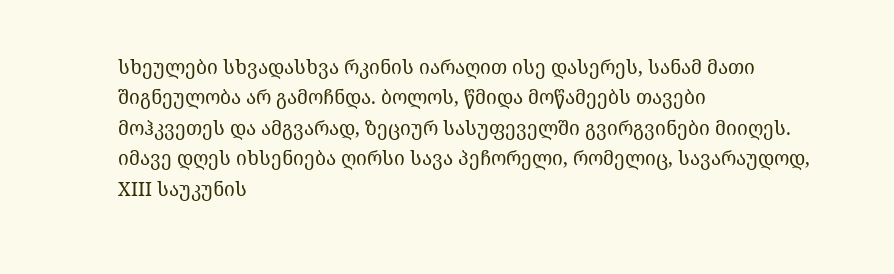სხეულები სხვადასხვა რკინის იარაღით ისე დასერეს, სანამ მათი შიგნეულობა არ გამოჩნდა. ბოლოს, წმიდა მოწამეებს თავები მოჰკვეთეს და ამგვარად, ზეციურ სასუფეველში გვირგვინები მიიღეს.
იმავე დღეს იხსენიება ღირსი სავა პეჩორელი, რომელიც, სავარაუდოდ, XIII საუკუნის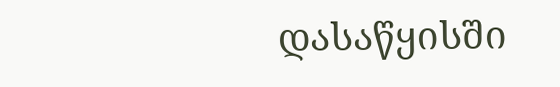დასაწყისში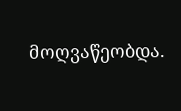მოღვაწეობდა.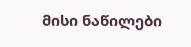მისი ნაწილები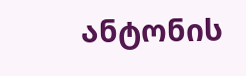ანტონის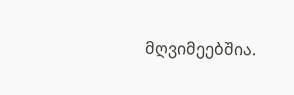მღვიმეებშია.